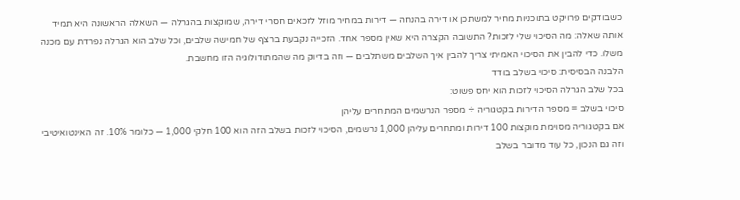כשבודקים פרויקט בתוכניות מחיר למשתכן או דירה בהנחה — דירות במחיר מוזל לזכאים חסרי דירה, שמוקצות בהגרלה — השאלה הראשונה היא תמיד אותה שאלה: מה הסיכוי שלי לזכות? התשובה הקצרה היא שאין מספר אחד. הזכייה נקבעת ברצף של חמישה שלבים, וכל שלב הוא הגרלה נפרדת עם מכנה משלו. כדי להבין את הסיכוי האמיתי צריך להבין איך השלבים משתלבים — וזה בדיוק מה שהמתודולוגיה הזו מחשבת.
הלבנה הבסיסית: סיכוי בשלב בודד
בכל שלב הגרלה הסיכוי לזכות הוא יחס פשוט:
סיכוי בשלב = מספר הדירות בקטגוריה ÷ מספר הנרשמים המתחרים עליהן
אם בקטגוריה מסוימת מוקצות 100 דירות ומתחרים עליהן 1,000 נרשמים, הסיכוי לזכות בשלב הזה הוא 100 חלקי 1,000 — כלומר 10%. זה האינטואיטיבי וזה גם הנכון, כל עוד מדובר בשלב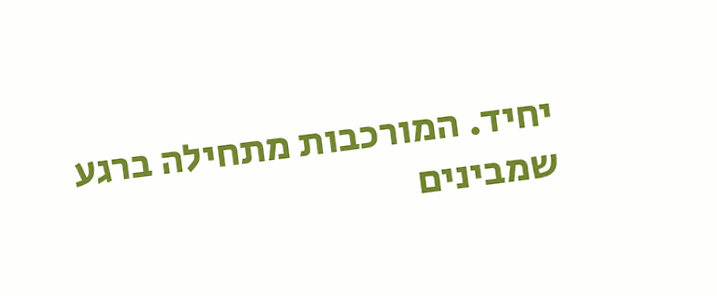יחיד. המורכבות מתחילה ברגע שמבינים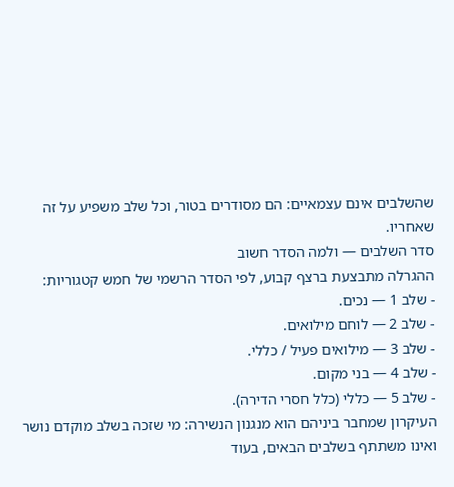שהשלבים אינם עצמאיים: הם מסודרים בטור, וכל שלב משפיע על זה שאחריו.
סדר השלבים — ולמה הסדר חשוב
ההגרלה מתבצעת ברצף קבוע, לפי הסדר הרשמי של חמש קטגוריות:
- שלב 1 — נכים.
- שלב 2 — לוחם מילואים.
- שלב 3 — מילואים פעיל / כללי.
- שלב 4 — בני מקום.
- שלב 5 — כללי (כלל חסרי הדירה).
העיקרון שמחבר ביניהם הוא מנגנון הנשירה: מי שזכה בשלב מוקדם נושר ואינו משתתף בשלבים הבאים, בעוד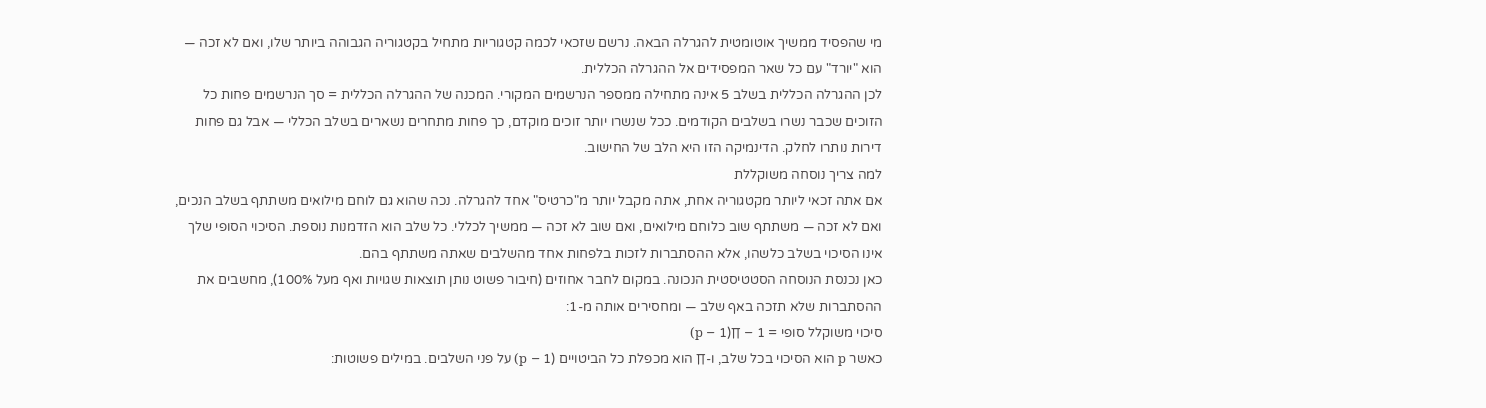מי שהפסיד ממשיך אוטומטית להגרלה הבאה. נרשם שזכאי לכמה קטגוריות מתחיל בקטגוריה הגבוהה ביותר שלו, ואם לא זכה — הוא "יורד" עם כל שאר המפסידים אל ההגרלה הכללית.
לכן ההגרלה הכללית בשלב 5 אינה מתחילה ממספר הנרשמים המקורי. המכנה של ההגרלה הכללית = סך הנרשמים פחות כל הזוכים שכבר נשרו בשלבים הקודמים. ככל שנשרו יותר זוכים מוקדם, כך פחות מתחרים נשארים בשלב הכללי — אבל גם פחות דירות נותרו לחלק. הדינמיקה הזו היא הלב של החישוב.
למה צריך נוסחה משוקללת
אם אתה זכאי ליותר מקטגוריה אחת, אתה מקבל יותר מ"כרטיס" אחד להגרלה. נכה שהוא גם לוחם מילואים משתתף בשלב הנכים, ואם לא זכה — משתתף שוב כלוחם מילואים, ואם שוב לא זכה — ממשיך לכללי. כל שלב הוא הזדמנות נוספת. הסיכוי הסופי שלך אינו הסיכוי בשלב כלשהו, אלא ההסתברות לזכות בלפחות אחד מהשלבים שאתה משתתף בהם.
כאן נכנסת הנוסחה הסטטיסטית הנכונה. במקום לחבר אחוזים (חיבור פשוט נותן תוצאות שגויות ואף מעל 100%), מחשבים את ההסתברות שלא תזכה באף שלב — ומחסירים אותה מ-1:
סיכוי משוקלל סופי = 1 − ∏(1 − p)
כאשר p הוא הסיכוי בכל שלב, ו-∏ הוא מכפלת כל הביטויים (1 − p) על פני השלבים. במילים פשוטות: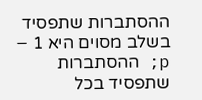ההסתברות שתפסיד בשלב מסוים היא 1 − p; ההסתברות שתפסיד בכל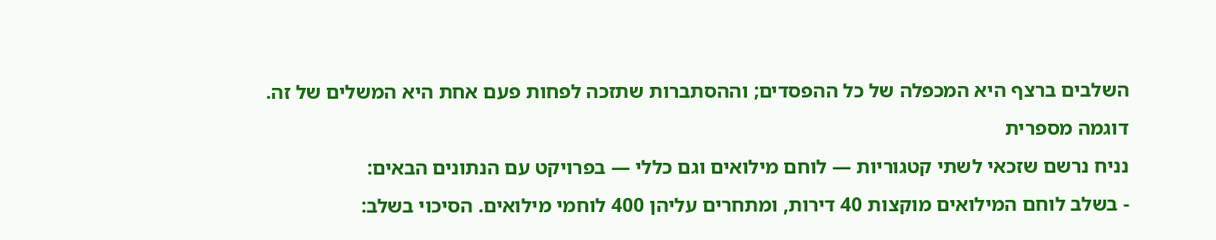השלבים ברצף היא המכפלה של כל ההפסדים; וההסתברות שתזכה לפחות פעם אחת היא המשלים של זה.
דוגמה מספרית
נניח נרשם שזכאי לשתי קטגוריות — לוחם מילואים וגם כללי — בפרויקט עם הנתונים הבאים:
- בשלב לוחם המילואים מוקצות 40 דירות, ומתחרים עליהן 400 לוחמי מילואים. הסיכוי בשלב: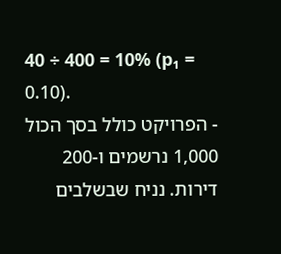40 ÷ 400 = 10% (p₁ = 0.10).
- הפרויקט כולל בסך הכול 1,000 נרשמים ו-200 דירות. נניח שבשלבים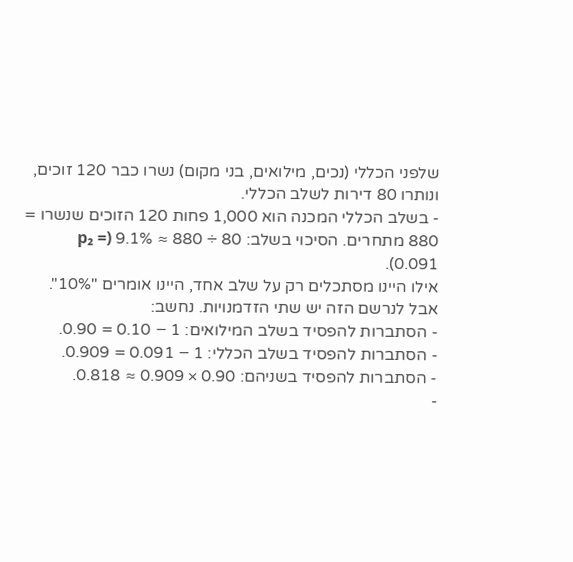שלפני הכללי (נכים, מילואים, בני מקום) נשרו כבר 120 זוכים, ונותרו 80 דירות לשלב הכללי.
- בשלב הכללי המכנה הוא 1,000 פחות 120 הזוכים שנשרו = 880 מתחרים. הסיכוי בשלב: 80 ÷ 880 ≈ 9.1% (p₂ = 0.091).
אילו היינו מסתכלים רק על שלב אחד, היינו אומרים "10%". אבל לנרשם הזה יש שתי הזדמנויות. נחשב:
- הסתברות להפסיד בשלב המילואים: 1 − 0.10 = 0.90.
- הסתברות להפסיד בשלב הכללי: 1 − 0.091 = 0.909.
- הסתברות להפסיד בשניהם: 0.90 × 0.909 ≈ 0.818.
-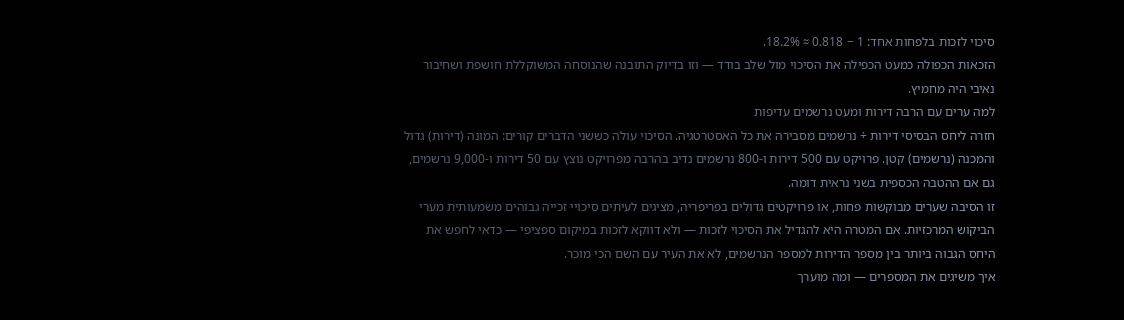סיכוי לזכות בלפחות אחד: 1 − 0.818 ≈ 18.2%.
הזכאות הכפולה כמעט הכפילה את הסיכוי מול שלב בודד — וזו בדיוק התובנה שהנוסחה המשוקללת חושפת ושחיבור נאיבי היה מחמיץ.
למה ערים עם הרבה דירות ומעט נרשמים עדיפות
חזרה ליחס הבסיסי דירות ÷ נרשמים מסבירה את כל האסטרטגיה. הסיכוי עולה כששני הדברים קורים: המונה (דירות) גדול והמכנה (נרשמים) קטן. פרויקט עם 500 דירות ו-800 נרשמים נדיב בהרבה מפרויקט נוצץ עם 50 דירות ו-9,000 נרשמים, גם אם ההטבה הכספית בשני נראית דומה.
זו הסיבה שערים מבוקשות פחות, או פרויקטים גדולים בפריפריה, מציגים לעיתים סיכויי זכייה גבוהים משמעותית מערי הביקוש המרכזיות. אם המטרה היא להגדיל את הסיכוי לזכות — ולא דווקא לזכות במיקום ספציפי — כדאי לחפש את היחס הגבוה ביותר בין מספר הדירות למספר הנרשמים, לא את העיר עם השם הכי מוכר.
איך משיגים את המספרים — ומה מוערך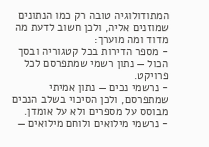המתודולוגיה טובה רק כמו הנתונים שמוזנים אליה, ולכן חשוב לדעת מה מדוד ומה מוערך:
- מספר הדירות בכל קטגוריה ובסך הכול — נתון רשמי שמתפרסם לכל פרויקט.
- נרשמי נכים — נתון אמיתי שמתפרסם, ולכן הסיכוי בשלב הנכים מבוסס על מספרים ולא על אומדן.
- נרשמי מילואים ולוחם מילואים —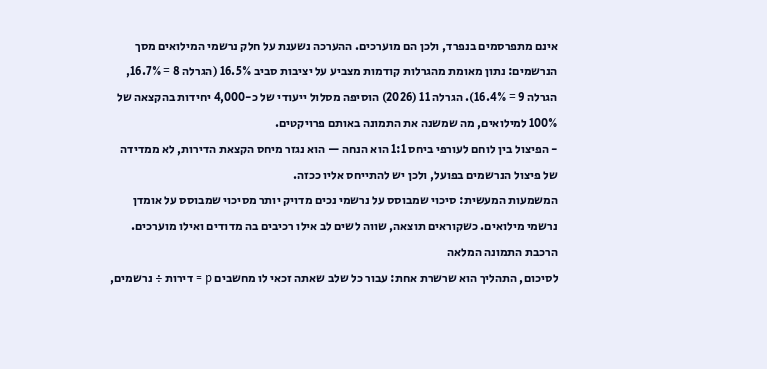אינם מתפרסמים בנפרד, ולכן הם מוערכים. ההערכה נשענת על חלק נרשמי המילואים מסך הנרשמים: נתון מאומת מהגרלות קודמות מצביע על יציבות סביב 16.5% (הגרלה 8 = 16.7%, הגרלה 9 = 16.4%). הגרלה 11 (2026) הוסיפה מסלול ייעודי של כ-4,000 יחידות בהקצאה של 100% למילואים, מה שמשנה את התמונה באותם פרויקטים.
- הפיצול בין לוחם לעורפי ביחס 1:1 הוא הנחה — הוא נגזר מיחס הקצאת הדירות, לא ממדידה של פיצול הנרשמים בפועל, ולכן יש להתייחס אליו ככזה.
המשמעות המעשית: סיכוי שמבוסס על נרשמי נכים מדויק יותר מסיכוי שמבוסס על אומדן נרשמי מילואים. כשקוראים תוצאה, שווה לשים לב אילו רכיבים בה מדודים ואילו מוערכים.
הרכבת התמונה המלאה
לסיכום, התהליך הוא שרשרת אחת: עבור כל שלב שאתה זכאי לו מחשבים p = דירות ÷ נרשמים,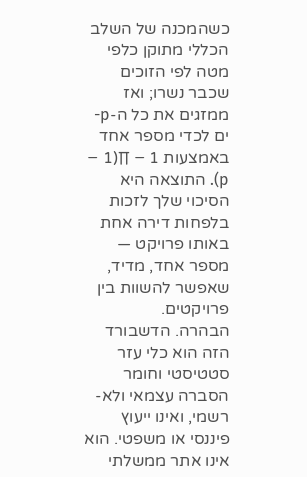כשהמכנה של השלב הכללי מתוקן כלפי מטה לפי הזוכים שכבר נשרו; ואז ממזגים את כל ה-p-ים לכדי מספר אחד באמצעות 1 − ∏(1 − p). התוצאה היא הסיכוי שלך לזכות בלפחות דירה אחת באותו פרויקט — מספר אחד, מדיד, שאפשר להשוות בין פרויקטים.
הבהרה. הדשבורד הזה הוא כלי עזר סטטיסטי וחומר הסברה עצמאי ולא-רשמי, ואינו ייעוץ פיננסי או משפטי. הוא אינו אתר ממשלתי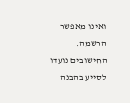ואינו מאפשר הרשמה. החישובים נועדו לסייע בהבנה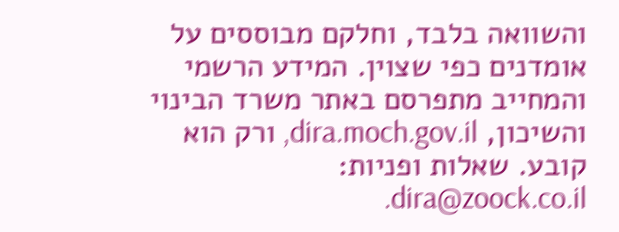והשוואה בלבד, וחלקם מבוססים על אומדנים כפי שצוין. המידע הרשמי והמחייב מתפרסם באתר משרד הבינוי והשיכון, dira.moch.gov.il, ורק הוא קובע. שאלות ופניות: dira@zoock.co.il.